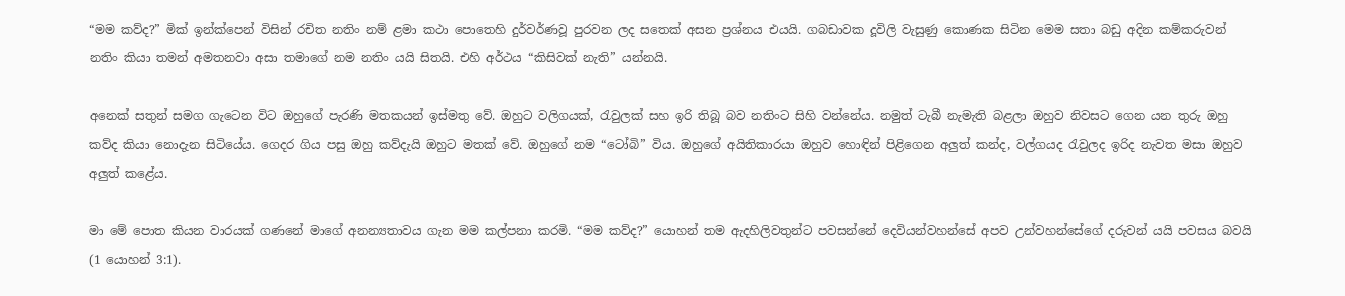“මම කව්ද?” මික් ඉන්ක්පෙන් විසින් රචිත නතිං නම් ළමා කථා පොතෙහි දුර්වර්ණවූ පුරවන ලද සතෙක් අසන ප්‍රශ්නය එයයි. ගබඩාවක දූවිලි වැසුණු කොණක සිටින මෙම සතා බඩු අදින කම්කරුවන් නතිං කියා තමන් අමතනවා අසා තමාගේ නම නතිං යයි සිතයි. එහි අර්ථය “කිසිවක් නැති” යන්නයි.

අනෙක් සතුන් සමග ගැටෙන විට ඔහුගේ පැරණි මතකයන් ඉස්මතු වේ. ඔහුට වලිගයක්, රැවුලක් සහ ඉරි තිබූ බව නතිංට සිහි වන්නේය. නමුත් ටැබී නැමැති බළලා ඔහුව නිවසට ගෙන යන තුරු ඔහු කව්ද කියා නොදැන සිටියේය. ගෙදර ගිය පසු ඔහු කව්දැයි ඔහුට මතක් වේ. ඔහුගේ නම “ටෝබි” විය. ඔහුගේ අයිතිකාරයා ඔහුව හොඳින් පිළිගෙන අලුත් කන්ද, වල්ගයද රැවුලද ඉරිද නැවත මසා ඔහුව අලුත් කළේය.

මා මේ පොත කියන වාරයක් ගණනේ මාගේ අනන්‍යතාවය ගැන මම කල්පනා කරමි. “මම කව්ද?” යොහන් තම ඇදහිලිවතුන්ට පවසන්නේ දෙවියන්වහන්සේ අපව උන්වහන්සේගේ දරුවන් යයි පවසය බවයි (1 යොහන් 3:1).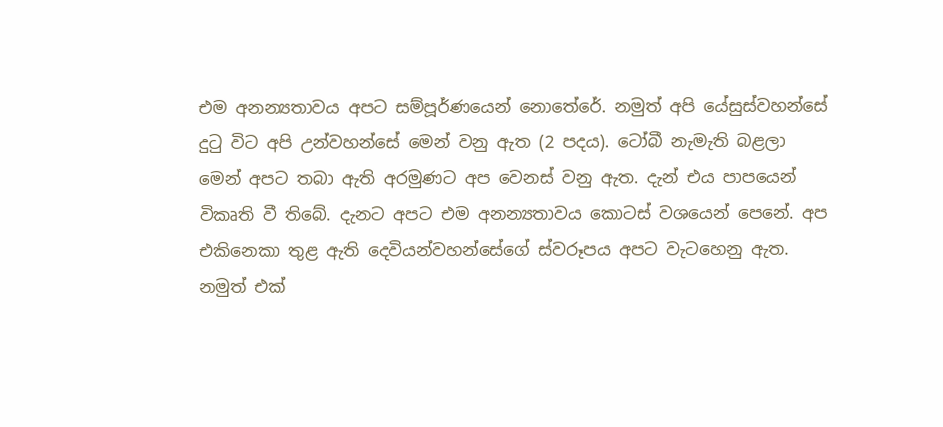එම අනන්‍යතාවය අපට සම්පූර්ණයෙන් නොතේරේ. නමුත් අපි යේසුස්වහන්සේ දුටු විට අපි උන්වහන්සේ මෙන් වනු ඇත (2 පදය). ටෝබී නැමැති බළලා මෙන් අපට තබා ඇති අරමුණට අප වෙනස් වනු ඇත. දැන් එය පාපයෙන් විකෘති වී තිබේ. දැනට අපට එම අනන්‍යතාවය කොටස් වශයෙන් පෙනේ. අප එකිනෙකා තුළ ඇති දෙවියන්වහන්සේගේ ස්වරූපය අපට වැටහෙනු ඇත. නමුත් එක්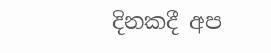දිනකදී අප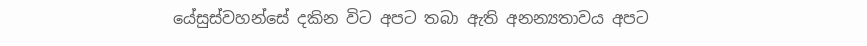යේසුස්වහන්සේ දකින විට අපට තබා ඇති අනන්‍යතාවය අපට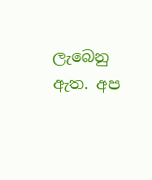ලැබෙනු ඇත. අප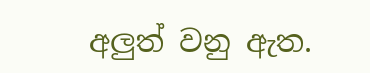අලුත් වනු ඇත.